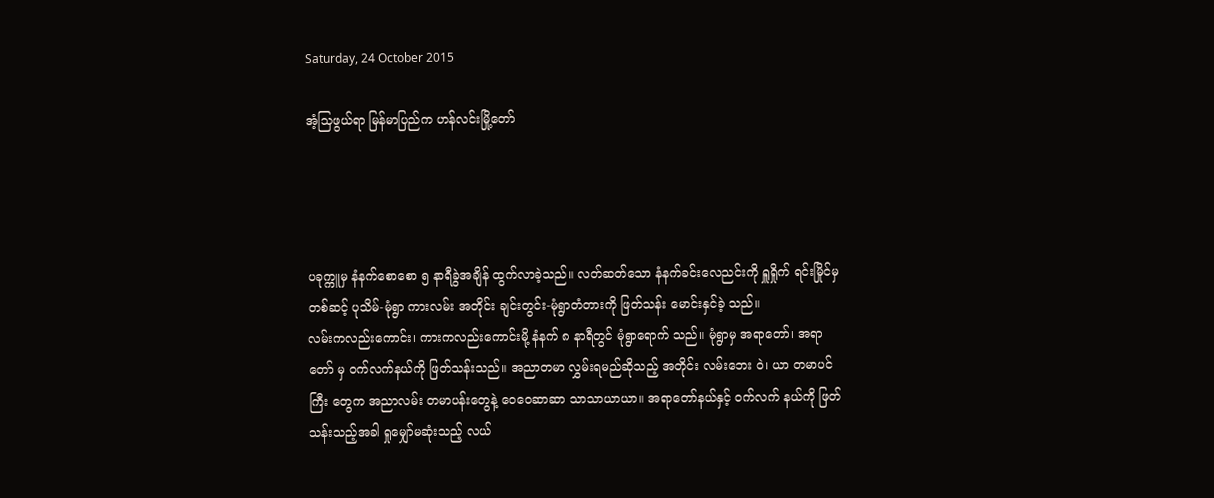Saturday, 24 October 2015

အံ့သြဖွယ်ရာ မြန်မာပြည်က ဟန်လင်းမြို့တော်




ပခုက္ကူမှ နံနက်စောစော ၅ နာရီခွဲအချိန် ထွက်လာခဲ့သည်။ လတ်ဆတ်သော နံနက်ခင်းလေညင်းကို ရှူရှိုက် ရင်းမြိုင်မှတစ်ဆင့် ပုသိမ်-မုံရွာ ကားလမ်း အတိုင်း ချင်းတွင်း-မုံရွာတံတားကို ဖြတ်သန်း မောင်းနှင်ခဲ့ သည်။
လမ်းကလည်းကောင်း၊ ကားကလည်းကောင်းမို့ နံနက် ၈ နာရီတွင် မုံရွာရောက် သည်။ မုံရွာမှ အရာတော်၊ အရာတော် မှ ဝက်လက်နယ်ကို ဖြတ်သန်းသည်။ အညာတမာ လွှမ်းရမည်ဆိုသည့် အတိုင်း လမ်းဘေး ဝဲ၊ ယာ တမာပင်ကြီး တွေက အညာလမ်း တမာပန်းတွေနဲ့ ဝေဝေဆာဆာ သာသာယာယာ။ အရာတော်နယ်နှင့် ဝက်လက် နယ်ကို ဖြတ်သန်းသည့်အခါ ရှုမျှော်မဆုံးသည့် လယ်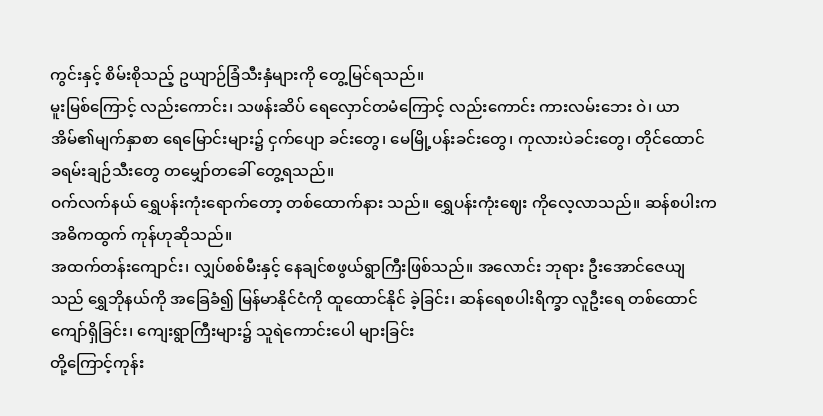ကွင်းနှင့် စိမ်းစိုသည့် ဥယျာဉ်ခြံသီးနှံများကို တွေ့မြင်ရသည်။
မူးမြစ်ကြောင့် လည်းကောင်း၊ သဖန်းဆိပ် ရေလှောင်တမံကြောင့် လည်းကောင်း ကားလမ်းဘေး ဝဲ၊ ယာ အိမ်၏မျက်နှာစာ ရေမြောင်းများ၌ ငှက်ပျော ခင်းတွေ၊ မေမြို့ပန်းခင်းတွေ၊ ကုလားပဲခင်းတွေ၊ တိုင်ထောင် ခရမ်းချဉ်သီးတွေ တမျှော်တခေါ် တွေ့ရသည်။
ဝက်လက်နယ် ရွှေပန်းကုံးရောက်တော့ တစ်ထောက်နား သည်။ ရွှေပန်းကုံးဈေး ကိုလေ့လာသည်။ ဆန်စပါးက အဓိကထွက် ကုန်ဟုဆိုသည်။
အထက်တန်းကျောင်း၊ လျှပ်စစ်မီးနှင့် နေချင်စဖွယ်ရွာကြီးဖြစ်သည်။ အလောင်း ဘုရား ဦးအောင်ဇေယျသည် ရွှေဘိုနယ်ကို အခြေခံ၍ မြန်မာနိုင်ငံကို ထူထောင်နိုင် ခဲ့ခြင်း၊ ဆန်ရေစပါးရိက္ခာ လူဦးရေ တစ်ထောင်ကျော်ရှိခြင်း၊ ကျေးရွာကြီးများ၌ သူရဲကောင်းပေါ များခြင်း
တို့ကြောင့်ကုန်း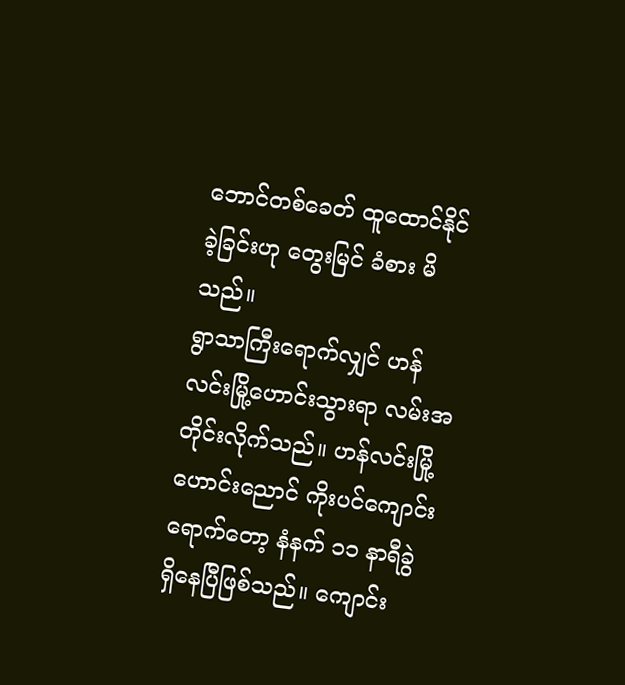ဘောင်တစ်ခေတ် ထူထောင်နိုင်ခဲ့ခြင်းဟု တွေးမြင် ခံစား မိသည်။
ရွာသာကြီးရောက်လျှင် ဟန်လင်းမြို့ဟောင်းသွားရာ လမ်းအတိုင်းလိုက်သည်။ ဟန်လင်းမြို့ ဟောင်းညောင် ကိုးပင်ကျောင်းရောက်တော့ နံနက် ၁၁ နာရီခွဲ ရှိနေပြီဖြစ်သည်။ ကျောင်း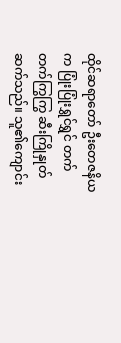ထိုင်ဆရာတော် ဦးတေဇနိယက ပြုံးပြုံးရွှင်ရွှင် တက်တက်ကြွကြွ ဆီးကြိုနှုတ်ဆက်သည်။ သူ၏ကျောင်း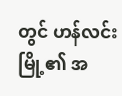တွင် ဟန်လင်းမြို့၏ အ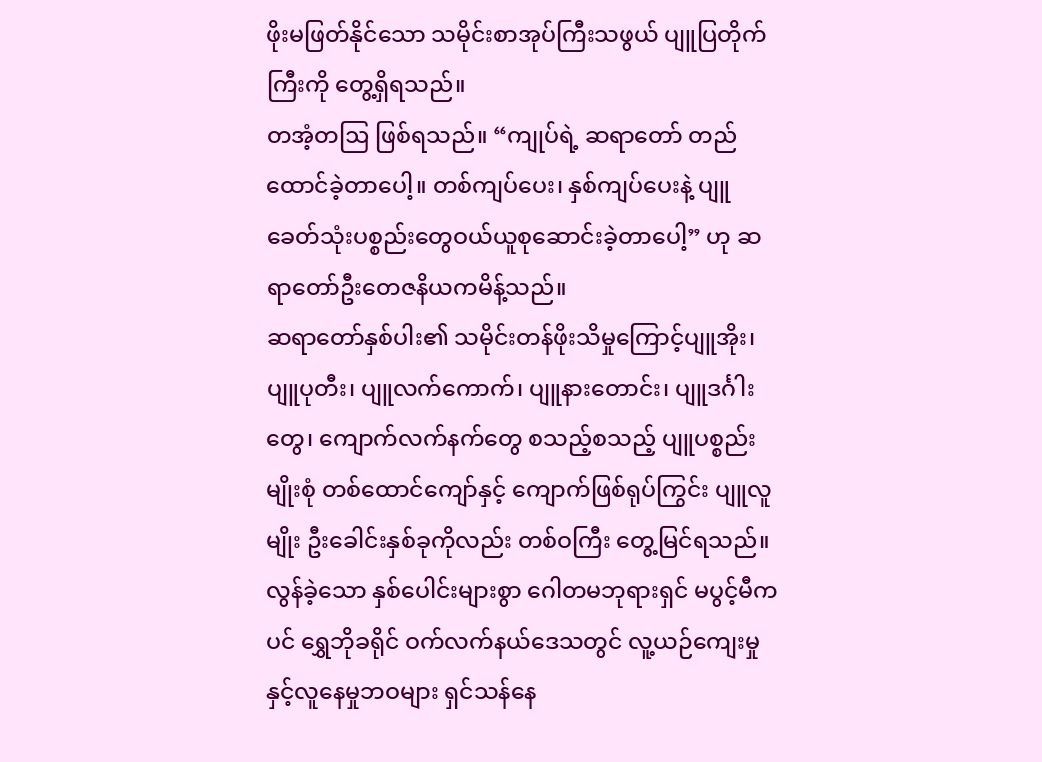ဖိုးမဖြတ်နိုင်သော သမိုင်းစာအုပ်ကြီးသဖွယ် ပျူပြတိုက်ကြီးကို တွေ့ရှိရသည်။
တအံ့တဩ ဖြစ်ရသည်။ “ကျုပ်ရဲ့ ဆရာတော် တည်ထောင်ခဲ့တာပေါ့။ တစ်ကျပ်ပေး၊ နှစ်ကျပ်ပေးနဲ့ ပျူခေတ်သုံးပစ္စည်းတွေဝယ်ယူစုဆောင်းခဲ့တာပေါ့” ဟု ဆရာတော်ဦးတေဇနိယကမိန့်သည်။
ဆရာတော်နှစ်ပါး၏ သမိုင်းတန်ဖိုးသိမှုကြောင့်ပျူအိုး၊ ပျူပုတီး၊ ပျူလက်ကောက်၊ ပျူနားတောင်း၊ ပျူဒင်္ဂါးတွေ၊ ကျောက်လက်နက်တွေ စသည့်စသည့် ပျူပစ္စည်းမျိုးစုံ တစ်ထောင်ကျော်နှင့် ကျောက်ဖြစ်ရုပ်ကြွင်း ပျူလူမျိုး ဦးခေါင်းနှစ်ခုကိုလည်း တစ်ဝကြီး တွေ့မြင်ရသည်။
လွန်ခဲ့သော နှစ်ပေါင်းများစွာ ဂေါတမဘုရားရှင် မပွင့်မီကပင် ရွှေဘိုခရိုင် ဝက်လက်နယ်ဒေသတွင် လူ့ယဉ်ကျေးမှုနှင့်လူနေမှုဘဝများ ရှင်သန်နေ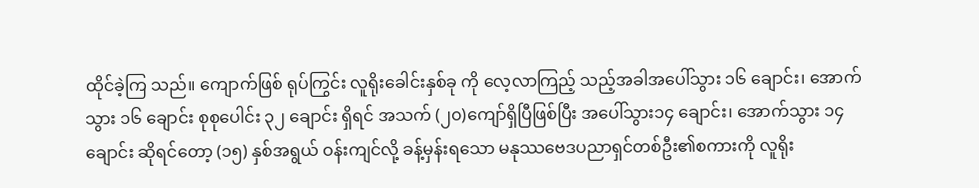ထိုင်ခဲ့ကြ သည်။ ကျောက်ဖြစ် ရုပ်ကြွင်း လူရိုးခေါင်းနှစ်ခု ကို လေ့လာကြည့် သည့်အခါအပေါ်သွား ၁၆ ချောင်း၊ အောက်သွား ၁၆ ချောင်း စုစုပေါင်း ၃၂ ချောင်း ရှိရင် အသက် (၂၀)ကျော်ရှိပြီဖြစ်ပြီး အပေါ်သွား၁၄ ချောင်း၊ အောက်သွား ၁၄ ချောင်း ဆိုရင်တော့ (၁၅) နှစ်အရွယ် ဝန်းကျင်လို့ ခန့်မှန်းရသော မနုဿဗေဒပညာရှင်တစ်ဦး၏စကားကို လူရိုး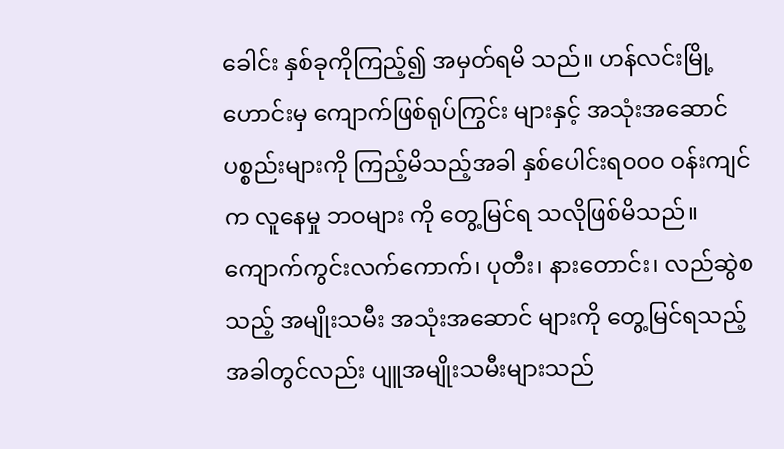ခေါင်း နှစ်ခုကိုကြည့်၍ အမှတ်ရမိ သည်။ ဟန်လင်းမြို့ဟောင်းမှ ကျောက်ဖြစ်ရုပ်ကြွင်း များနှင့် အသုံးအဆောင် ပစ္စည်းများကို ကြည့်မိသည့်အခါ နှစ်ပေါင်းရ၀၀၀ ဝန်းကျင်က လူနေမှု ဘဝများ ကို တွေ့မြင်ရ သလိုဖြစ်မိသည်။ ကျောက်ကွင်းလက်ကောက်၊ ပုတီး၊ နားတောင်း၊ လည်ဆွဲစသည့် အမျိုးသမီး အသုံးအဆောင် များကို တွေ့မြင်ရသည့် အခါတွင်လည်း ပျူအမျိုးသမီးများသည်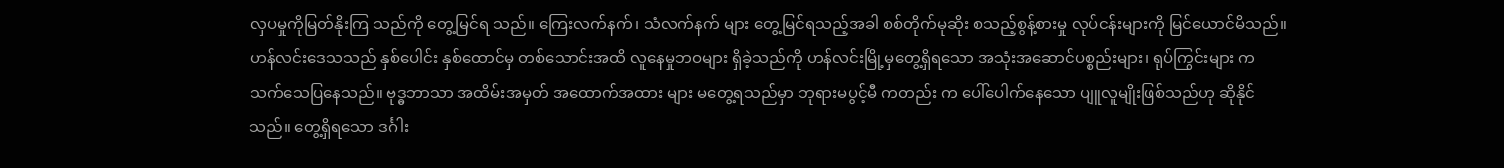လှပမှုကိုမြတ်နိုးကြ သည်ကို တွေ့မြင်ရ သည်။ ကြေးလက်နက်၊ သံလက်နက် များ တွေ့မြင်ရသည့်အခါ စစ်တိုက်မုဆိုး စသည့်စွန့်စားမှု လုပ်ငန်းများကို မြင်ယောင်မိသည်။
ဟန်လင်းဒေသသည် နှစ်ပေါင်း နှစ်ထောင်မှ တစ်သောင်းအထိ လူနေမှုဘဝများ ရှိခဲ့သည်ကို ဟန်လင်းမြို့မှတွေ့ရှိရသော အသုံးအဆောင်ပစ္စည်းများ၊ ရုပ်ကြွင်းများ က သက်သေပြနေသည်။ ဗုဒ္ဓဘာသာ အထိမ်းအမှတ် အထောက်အထား များ မတွေ့ရသည်မှာ ဘုရားမပွင့်မီ ကတည်း က ပေါ်ပေါက်နေသော ပျူလူမျိုးဖြစ်သည်ဟု ဆိုနိုင်သည်။ တွေ့ရှိရသော ဒင်္ဂါး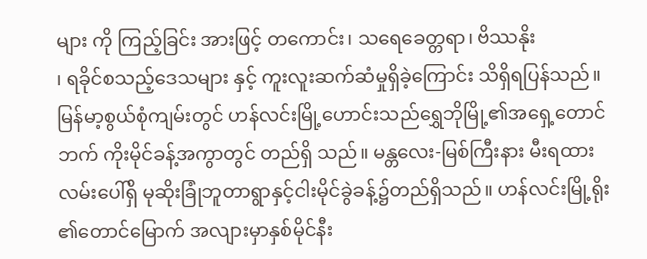များ ကို ကြည့်ခြင်း အားဖြင့် တကောင်း၊ သရေခေတ္တရာ၊ ဗိဿနိုး
၊ ရခိုင်စသည့်ဒေသများ နှင့် ကူးလူးဆက်ဆံမှုရှိခဲ့ကြောင်း သိရှိရပြန်သည်။
မြန်မာ့စွယ်စုံကျမ်းတွင် ဟန်လင်းမြို့ဟောင်းသည်ရွှေဘိုမြို့၏အရှေ့တောင်ဘက် ကိုးမိုင်ခန့်အကွာတွင် တည်ရှိ သည်။ မန္တလေး-မြစ်ကြီးနား မီးရထားလမ်းပေါ်ရှိ မုဆိုးခြုံဘူတာရွာနှင့်ငါးမိုင်ခွဲခန့်၌တည်ရှိသည်။ ဟန်လင်းမြို့ရိုး ၏တောင်မြောက် အလျားမှာနှစ်မိုင်နီး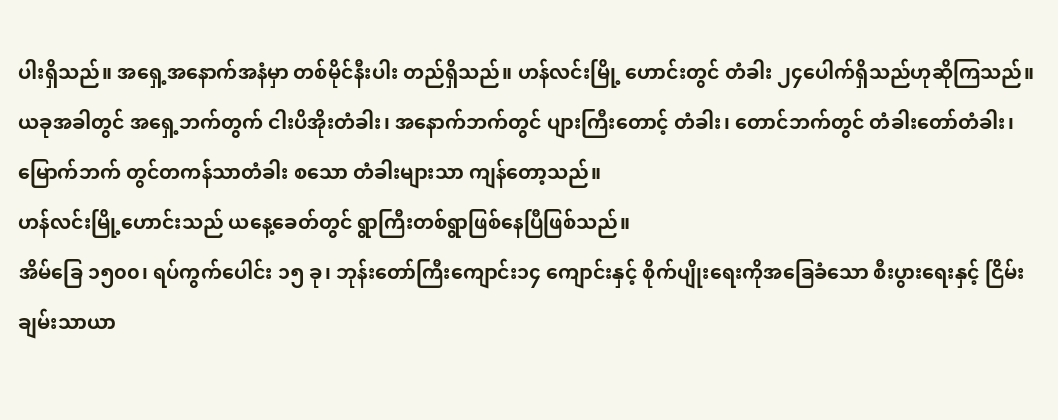ပါးရှိသည်။ အရှေ့အနောက်အနံမှာ တစ်မိုင်နီးပါး တည်ရှိသည်။ ဟန်လင်းမြို့ ဟောင်းတွင် တံခါး ၂၄ပေါက်ရှိသည်ဟုဆိုကြသည်။
ယခုအခါတွင် အရှေ့ဘက်တွက် ငါးပိအိုးတံခါး၊ အနောက်ဘက်တွင် ပျားကြီးတောင့် တံခါး၊ တောင်ဘက်တွင် တံခါးတော်တံခါး၊ မြောက်ဘက် တွင်တကန်သာတံခါး စသော တံခါးများသာ ကျန်တော့သည်။
ဟန်လင်းမြို့ဟောင်းသည် ယနေ့ခေတ်တွင် ရွာကြီးတစ်ရွာဖြစ်နေပြီဖြစ်သည်။
အိမ်ခြေ ၁၅၀၀၊ ရပ်ကွက်ပေါင်း ၁၅ ခု၊ ဘုန်းတော်ကြီးကျောင်း၁၄ ကျောင်းနှင့် စိုက်ပျိုးရေးကိုအခြေခံသော စီးပွားရေးနှင့် ငြိမ်းချမ်းသာယာ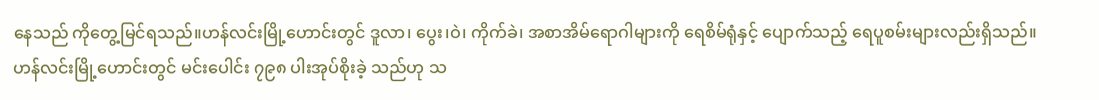နေသည် ကိုတွေ့မြင်ရသည်။ဟန်လင်းမြို့ဟောင်းတွင် ဒူလာ၊ ပွေး၊ဝဲ၊ ကိုက်ခဲ၊ အစာအိမ်ရောဂါများကို ရေစိမ်ရုံနှင့် ပျောက်သည့် ရေပူစမ်းများလည်းရှိသည်။
ဟန်လင်းမြို့ဟောင်းတွင် မင်းပေါင်း ၇၉၈ ပါးအုပ်စိုးခဲ့ သည်ဟု သ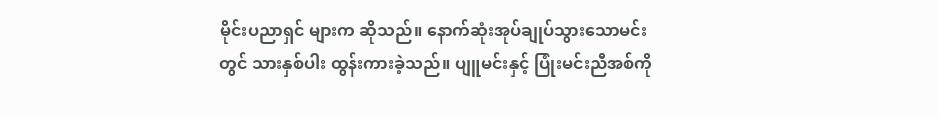မိုင်းပညာရှင် များက ဆိုသည်။ နောက်ဆုံးအုပ်ချုပ်သွားသောမင်းတွင် သားနှစ်ပါး ထွန်းကားခဲ့သည်။ ပျူမင်းနှင့် ပြုံးမင်းညီအစ်ကို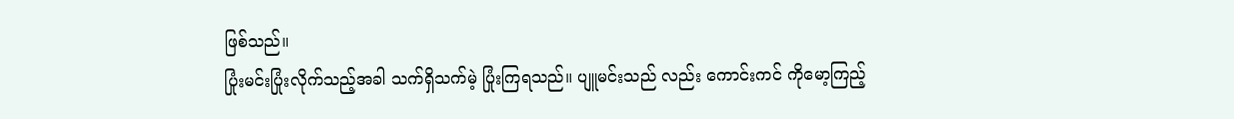ဖြစ်သည်။
ပြုံးမင်းပြုံးလိုက်သည့်အခါ သက်ရှိသက်မဲ့ ပြုံးကြရသည်။ ပျူမင်းသည် လည်း ကောင်းကင် ကိုမော့ကြည့်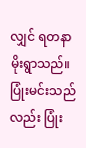လျှင် ရတနာမိုးရွာသည်။ပြုံးမင်းသည်လည်း ပြုံး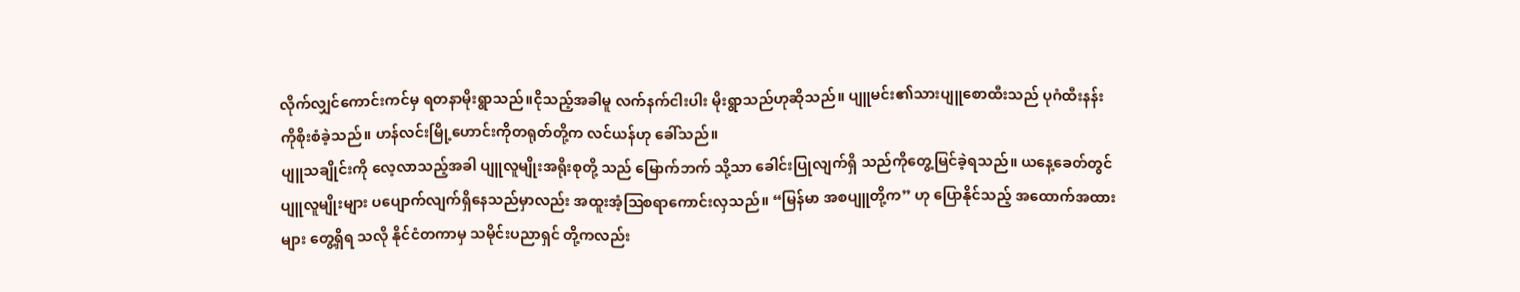လိုက်လျှင်ကောင်းကင်မှ ရတနာမိုးရွာသည်။ငိုသည့်အခါမူ လက်နက်ငါးပါး မိုးရွာသည်ဟုဆိုသည်။ ပျူမင်း၏သားပျူစောထီးသည် ပုဂံထီးနန်းကိုစိုးစံခဲ့သည်။ ဟန်လင်းမြို့ဟောင်းကိုတရုတ်တို့က လင်ယန်ဟု ခေါ်သည်။
ပျူသချိုင်းကို လေ့လာသည့်အခါ ပျူလူမျိုးအရိုးစုတို့ သည် မြောက်ဘက် သို့သာ ခေါင်းပြုလျက်ရှိ သည်ကိုတွေ့မြင်ခဲ့ရသည်။ ယနေ့ခေတ်တွင်ပျူလူမျိုးများ ပပျောက်လျက်ရှိနေသည်မှာလည်း အထူးအံ့ဩစရာကောင်းလှသည်။ “မြန်မာ အစပျူတို့က” ဟု ပြောနိုင်သည့် အထောက်အထား များ တွေ့ရှိရ သလို နိုင်ငံတကာမှ သမိုင်းပညာရှင် တို့ကလည်း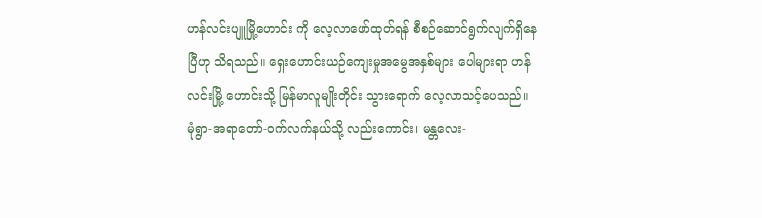ဟန်လင်းပျူမြို့ဟောင်း ကို လေ့လာဖော်ထုတ်ရန် စီစဉ်ဆောင်ရွက်လျက်ရှိနေပြီဟု သိရသည်။ ရှေးဟောင်းယဉ်ကျေးမှုအမွေအနှစ်များ ပေါများရာ ဟန်လင်းမြို့ ဟောင်းသို့ မြန်မာလူမျိုးတိုင်း သွားရောက် လေ့လာသင့်ပေသည်။
မုံရွာ-အရာတော်-ဝက်လက်နယ်သို့ လည်းကောင်း၊ မန္တလေး-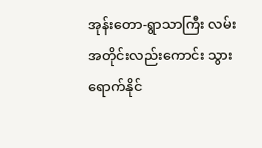အုန်းတော-ရွာသာကြီး လမ်းအတိုင်းလည်းကောင်း သွားရောက်နိုင်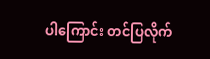ပါကြောင်း တင်ပြလိုက်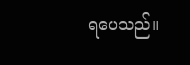ရပေသည်။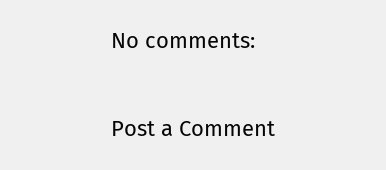No comments:

Post a Comment